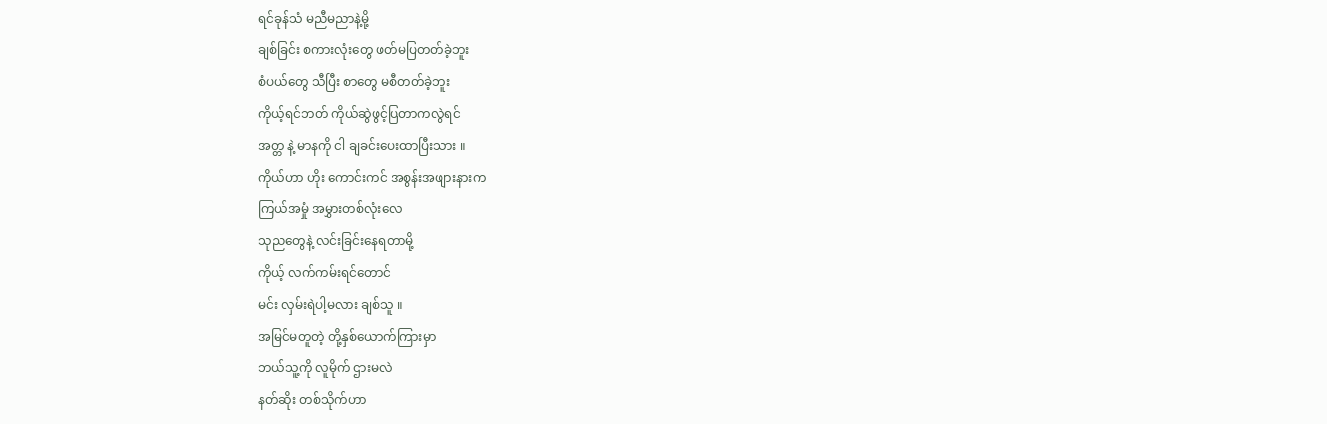ရင်ခုန်သံ မညီမညာနဲ့မို့
ချစ်ခြင်း စကားလုံးတွေ ဖတ်မပြတတ်ခဲ့ဘူး
စံပယ်တွေ သီပြီး စာတွေ မစီတတ်ခဲ့ဘူး
ကိုယ့်ရင်ဘတ် ကိုယ်ဆွဲဖွင့်ပြတာကလွဲရင်
အတ္တ နဲ့ မာနကို ငါ ချခင်းပေးထာပြီးသား ။
ကိုယ်ဟာ ဟိုး ကောင်းကင် အစွန်းအဖျားနားက
ကြယ်အမှုံ အမွှားတစ်လုံးလေ
သုညတွေနဲ့ လင်းခြင်းနေရတာမို့
ကိုယ့် လက်ကမ်းရင်တောင်
မင်း လှမ်းရဲပါ့မလား ချစ်သူ ။
အမြင်မတူတဲ့ တို့နှစ်ယောက်ကြားမှာ
ဘယ်သူ့ကို လူမိုက် ဌားမလဲ
နတ်ဆိုး တစ်သိုက်ဟာ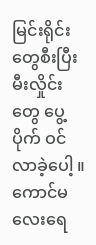မြင်းရိုင်းတွေစီးပြီး
မီးလှိုင်းတွေ ပွေ့ပိုက် ဝင်လာခဲ့ပေါ့ ။
ကောင်မလေးရေ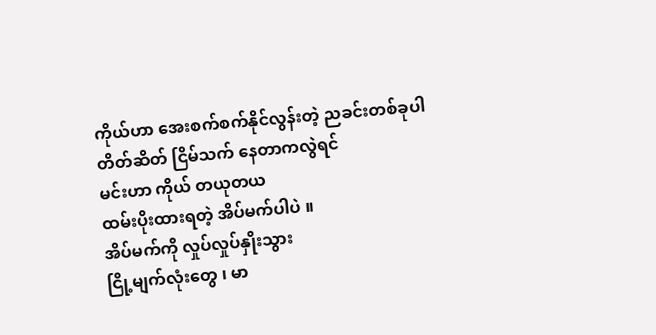ကိုယ်ဟာ အေးစက်စက်နိုင်လွန်းတဲ့ ညခင်းတစ်ခုပါ
တိတ်ဆိတ် ငြိမ်သက် နေတာကလွဲရင်
မင်းဟာ ကိုယ် တယုတယ
ထမ်းပိုးထားရတဲ့ အိပ်မက်ပါပဲ ။
အိပ်မက်ကို လှုပ်လှုပ်နှိုးသွား
ငြို့မျက်လုံးတွေ ၊ မာ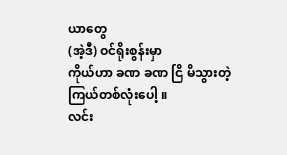ယာတွေ
(အဲ့ဒီ) ဝင်ရိုးစွန်းမှာ
ကိုယ်ဟာ ခဏ ခဏ ငြိ မိသွားတဲ့
ကြယ်တစ်လုံးပေါ့ ။
လင်း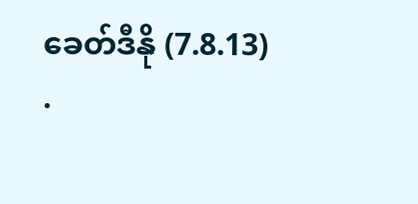ခေတ်ဒီနို (7.8.13)
.